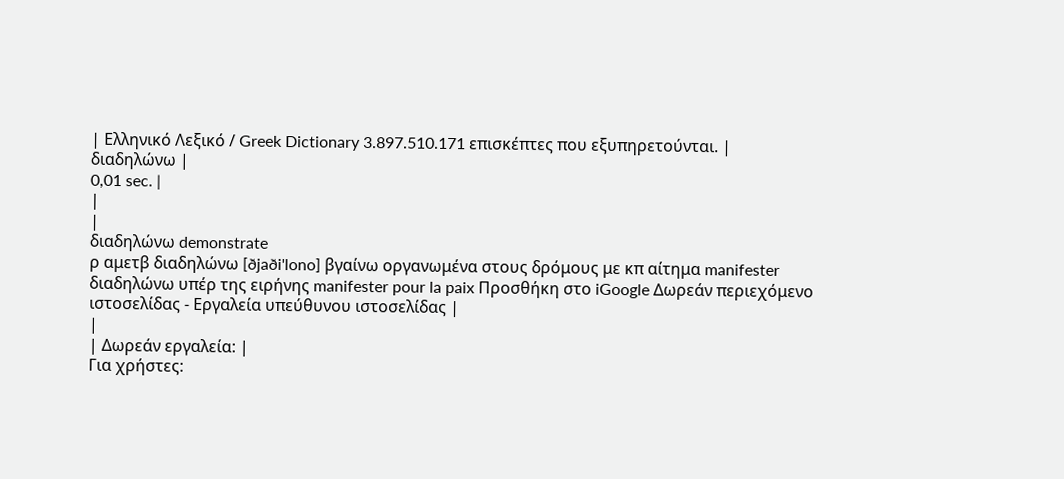| Ελληνικό Λεξικό / Greek Dictionary 3.897.510.171 επισκέπτες που εξυπηρετούνται. |
διαδηλώνω |
0,01 sec. |
|
|
διαδηλώνω demonstrate
ρ αμετβ διαδηλώνω [ðjaði'lono] βγαίνω οργανωμένα στους δρόμους με κπ αίτημα manifester διαδηλώνω υπέρ της ειρήνης manifester pour la paix Προσθήκη στο iGoogle Δωρεάν περιεχόμενο ιστοσελίδας - Εργαλεία υπεύθυνου ιστοσελίδας |
|
| Δωρεάν εργαλεία: |
Για χρήστες: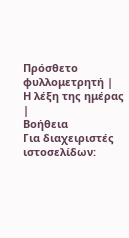Πρόσθετο φυλλομετρητή |
Η λέξη της ημέρας |
Βοήθεια
Για διαχειριστές ιστοσελίδων: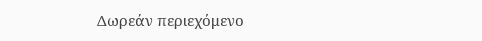Δωρεάν περιεχόμενο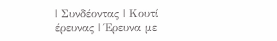| Συνδέοντας | Κουτί έρευνας | Έρευνα με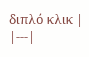διπλό κλικ |
|---|